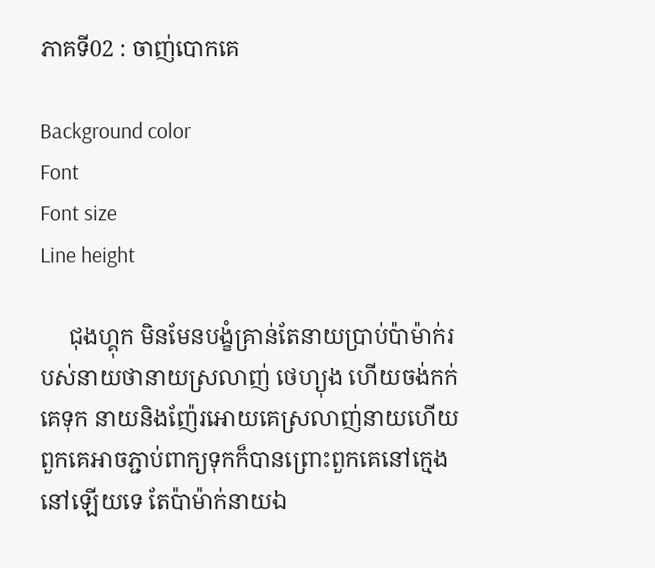ភាគទី02 : ចាញ់បោកគេ

Background color
Font
Font size
Line height

     ជុងហ្គុក មិនមែនបង្ខំគ្រាន់តែនាយប្រាប់ប៉ាម៉ាក់របស់នាយថានាយស្រលាញ់ ថេហ្យុង ហើយចង់កក់គេទុក នាយនិងញ៉ែរអោយគេស្រលាញ់នាយហើយពួកគេអាចភ្ជាប់ពាក្យទុកក៏បានព្រោះពួកគេនៅក្មេងនៅឡើយទេ តែប៉ាម៉ាក់នាយឯ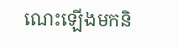ណេះឡើងមកនិ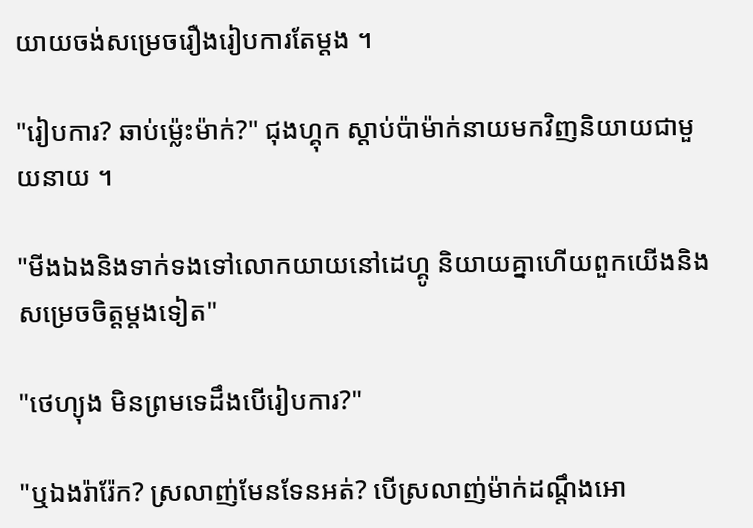យាយចង់សម្រេចរឿងរៀបការតែម្តង ។

"រៀបការ? ឆាប់ម៉្លេះម៉ាក់?" ជុងហ្គុក ស្តាប់ប៉ាម៉ាក់នាយមកវិញនិយាយជាមួយនាយ ។

"មីងឯងនិងទាក់ទងទៅលោកយាយនៅដេហ្គូ និយាយគ្នាហើយពួកយើងនិងសម្រេចចិត្តម្តងទៀត"

"ថេហ្យុង មិនព្រមទេដឹងបើរៀបការ?"

"ឬឯងរ៉ារ៉ែក? ស្រលាញ់មែនទែនអត់? បើស្រលាញ់ម៉ាក់ដណ្តឹងអោ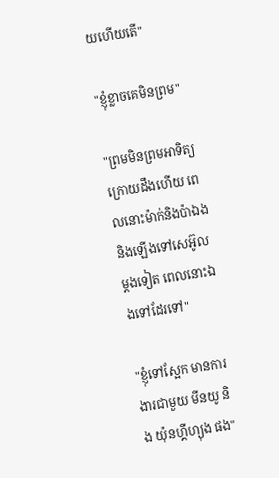យហើយតើ"

"ខ្ញុំខ្លាចគេមិនព្រម"

"ព្រមមិនព្រមអាទិត្យក្រោយដឹងហើយ ពេលនោះម៉ាក់និងប៉ាឯងនិងឡើងទៅសេអ៊ូលម្តងទៀត ពេលនោះឯងទៅដែរទៅ"

"ខ្ញុំទៅស្អែក មានការងារជាមួយ មីនយូ និង យ៉ុនហ្គីហ្យុង ផង"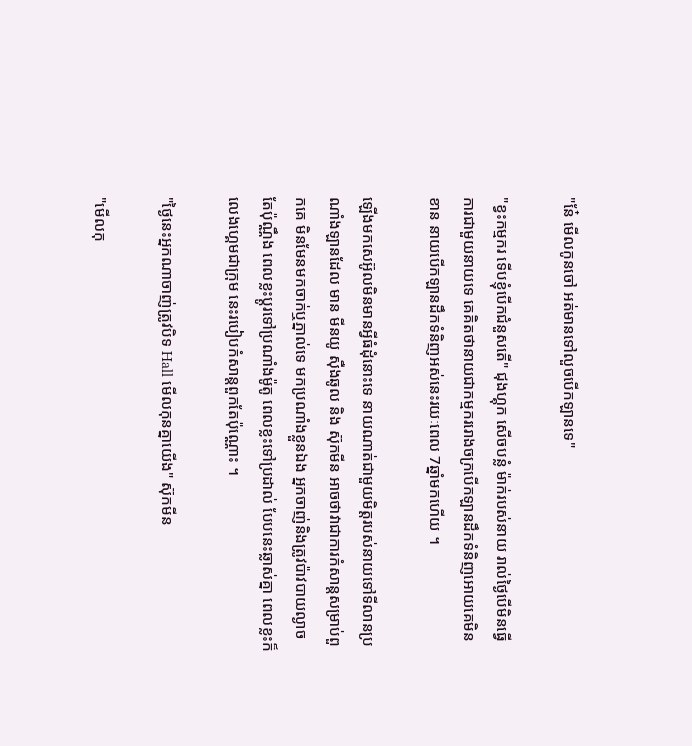"នែ៎ មើលកូនចៅ អត់មានទៅលួចបើកឡានទេ"

"ខ្វះកម្មករ ទើបខ្ញុំបើកជំនួសតើ" ជុងហ្គុក សើចបន្លំ ម៉ាក់របស់នាយ រាល់ថ្ងៃបើមិនធ្វើការជាមួយនាយទេ គេគិតថានាយជាកម្មកររោងចក្របើកឡានដឹកទំនិញអោយគេមិនខាន នាយបើកឡានដឹកទំនិញអស់នេះរយៈពេល 7ឆ្នាំមកហើយ ។

ឡើងមកសេអ៊ូលមិនមានអ្វីធំដុំនោះទេ នាយណាត់ជាមួយមិត្តរបស់នាយទៅទីលានប្រណាំងឡានដែល មាន មីនយូ សុឺងឆូល និង ស៊ុកមីន អាចថាវាជាការកំសាន្តសម្រាប់ពួកគេ មិនមែនមកចាក់ឬភ្នាល់ទេ មកប្រណាំងខ្លួនឯង អ្នកចាញ់និងត្រូវប៉ាវបាយល្ងាចតែប៉ុណ្ណឹង ពេលខ្លះប្តូរទៅប្រណាំងម៉ូតូ ពេលខ្លះទៅប្រដាល់ បែបនេះឆ្លាស់គ្នា ពេលខ្លះក៏លេងហ្គេមជាក្រុម នេះរបៀបកំសាន្តពួកតែប៉ុណ្ណោះ ។

"ថ្ងៃនេះអ្នកណាចាញ់ត្រូវបិទ Hall មើលកុនគ្នាយើង" ស៊ុកមីន

"មើលកុ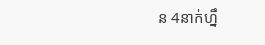ន 4នាក់ហ្នឹ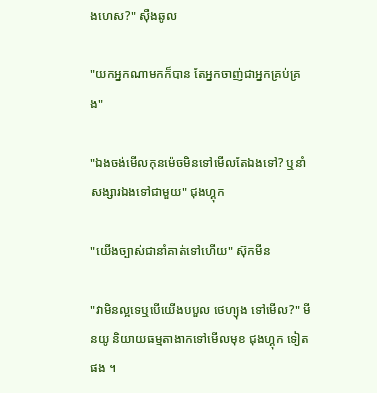ងហេស?" សុឺងឆូល

"យកអ្នកណាមកក៏បាន តែអ្នកចាញ់ជាអ្នកគ្រប់គ្រង"

"ឯងចង់មើលកុនម៉េចមិនទៅមើលតែឯងទៅ? ឬនាំសង្សារឯងទៅជាមួយ" ជុងហ្គុក

"យើងច្បាស់ជានាំគាត់ទៅហើយ" ស៊ុកមីន

"វាមិនល្អទេឬបើយើងបបួល ថេហ្យុង ទៅមើល?" មីនយូ និយាយធម្មតាងាកទៅមើលមុខ ជុងហ្គុក ទៀតផង ។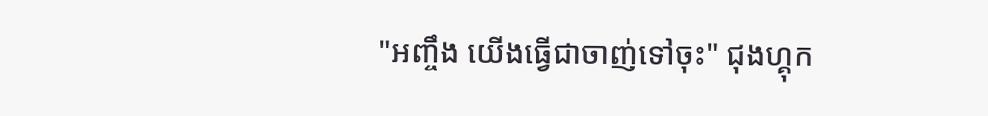"អញ្ចឹង យើងធ្វើជាចាញ់ទៅចុះ" ជុងហ្គុក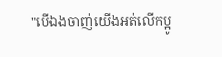"បើឯងចាញ់យើងអត់លើកប្អូ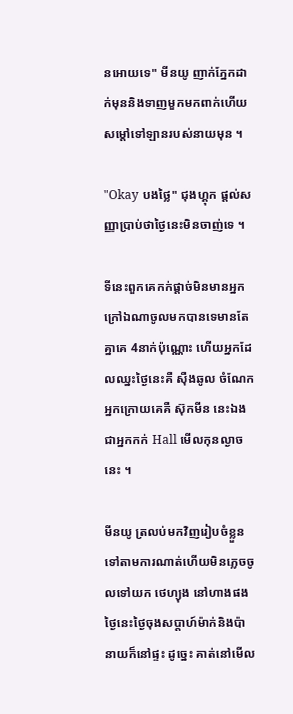នអោយទេ" មីនយូ ញាក់ភ្នែកដាក់មុននិងទាញមួកមកពាក់ហើយសម្តៅទៅឡានរបស់នាយមុន ។

"Okay បងថ្លៃ" ជុងហ្គុក ផ្តល់សញ្ញាប្រាប់ថាថ្ងៃនេះមិនចាញ់ទេ ។

ទីនេះពួកគេកក់ផ្តាច់មិនមានអ្នកក្រៅឯណាចូលមកបានទេមានតែគ្នាគេ 4នាក់ប៉ុណ្ណោះ ហើយអ្នកដែលឈ្នះថ្ងៃនេះគឺ សុឺងឆូល ចំណែកអ្នកក្រោយគេគឺ ស៊ុកមីន នេះឯងជាអ្នកកក់ Hall មើលកុនល្ងាចនេះ ។

មីនយូ ត្រលប់មកវិញរៀបចំខ្លួនទៅតាមការណាត់ហើយមិនភ្លេចចូលទៅយក ថេហ្យុង នៅហាងផង ថ្ងៃនេះថ្ងៃចុងសប្តាហ៍ម៉ាក់និងប៉ានាយក៏នៅផ្ទះ ដូច្នេះ គាត់នៅមើល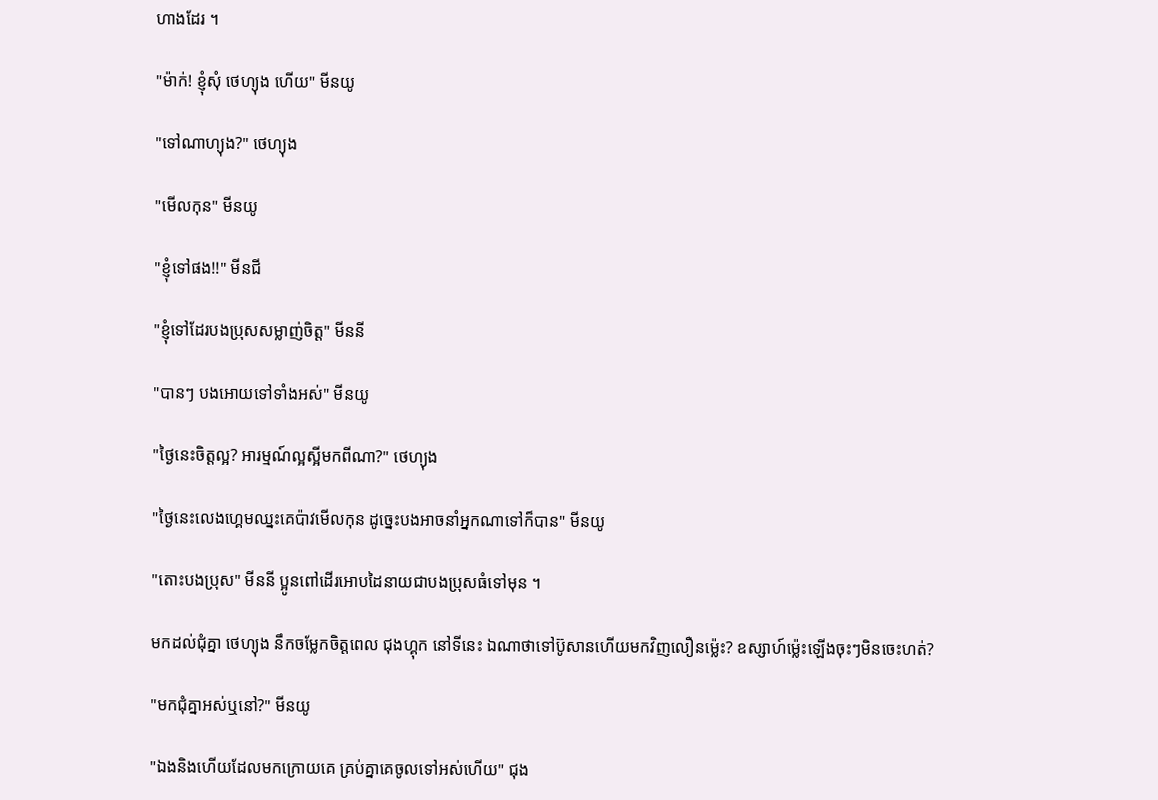ហាងដែរ ។

"ម៉ាក់! ខ្ញុំសុំ ថេហ្យុង ហើយ" មីនយូ

"ទៅណាហ្យុង?" ថេហ្យុង

"មើលកុន" មីនយូ

"ខ្ញុំទៅផង!!" មីនជី

"ខ្ញុំទៅដែរបងប្រុសសម្លាញ់ចិត្ត" មីននី

"បានៗ បងអោយទៅទាំងអស់" មីនយូ

"ថ្ងៃនេះចិត្តល្អ? អារម្មណ៍ល្អស្អីមកពីណា?" ថេហ្យុង

"ថ្ងៃនេះលេងហ្គេមឈ្នះគេប៉ាវមើលកុន ដូច្នេះបងអាចនាំអ្នកណាទៅក៏បាន" មីនយូ

"តោះបងប្រុស" មីននី ប្អូនពៅដើរអោបដៃនាយជាបងប្រុសធំទៅមុន ។

មកដល់ជុំគ្នា ថេហ្យុង នឹកចម្លែកចិត្តពេល ជុងហ្គុក នៅទីនេះ ឯណាថាទៅប៊ូសានហើយមកវិញលឿនម៉្លេះ? ឧស្សាហ៍ម៉្លេះឡើងចុះៗមិនចេះហត់?

"មកជុំគ្នាអស់ឬនៅ?" មីនយូ

"ឯងនិងហើយដែលមកក្រោយគេ គ្រប់គ្នាគេចូលទៅអស់ហើយ" ជុង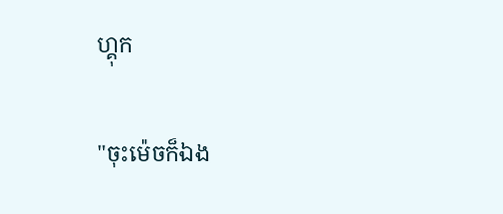ហ្គុក

"ចុះម៉េចក៏ឯង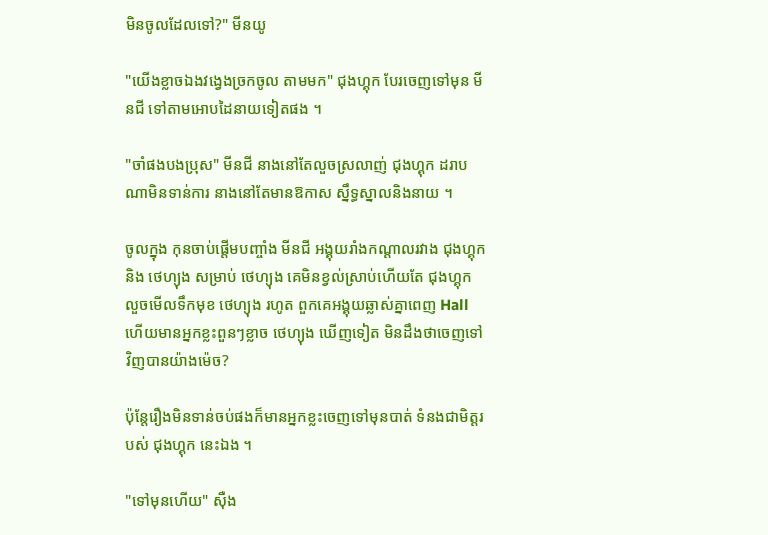មិនចូលដែលទៅ?" មីនយូ

"យើងខ្លាចឯងវង្វេងច្រកចូល តាមមក" ជុងហ្គុក បែរចេញទៅមុន មីនជី ទៅតាមអោបដៃនាយទៀតផង ។

"ចាំផងបងប្រុស" មីនជី នាងនៅតែលួចស្រលាញ់ ជុងហ្គុក ដរាបណាមិនទាន់ការ នាងនៅតែមានឱកាស ស្នឹទ្ធស្នាលនិងនាយ ។

ចូលក្នុង កុនចាប់ផ្តើមបញ្ចាំង មីនជី អង្គុយរាំងកណ្តាលរវាង ជុងហ្គុក និង ថេហ្យុង សម្រាប់ ថេហ្យុង គេមិនខ្វល់ស្រាប់ហើយតែ ជុងហ្គុក លួចមើលទឹកមុខ ថេហ្យុង រហូត ពួកគេអង្គុយឆ្លាស់គ្នាពេញ Hall ហើយមានអ្នកខ្លះពួនៗខ្លាច ថេហ្យុង ឃើញទៀត មិនដឹងថាចេញទៅវិញបានយ៉ាងម៉េច?

ប៉ុន្តែរឿងមិនទាន់ចប់ផងក៏មានអ្នកខ្លះចេញទៅមុនបាត់ ទំនងជាមិត្តរបស់ ជុងហ្គុក នេះឯង ។

"ទៅមុនហើយ" សុឺង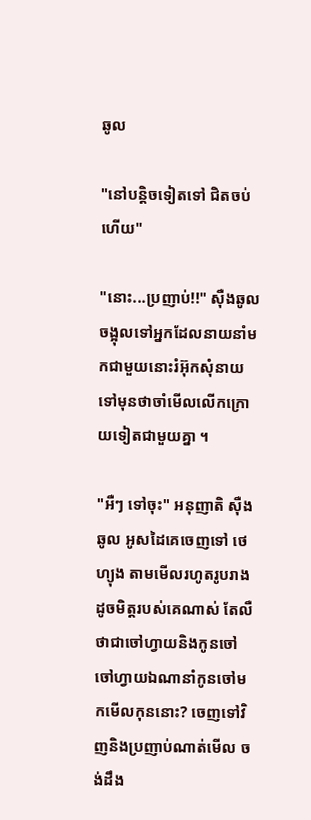ឆូល

"នៅបន្តិចទៀតទៅ ជិតចប់ហើយ"

"នោះ...ប្រញាប់!!" សុឺងឆូល ចង្អុលទៅអ្នកដែលនាយនាំមកជាមួយនោះរំអ៊ុកសុំនាយទៅមុនថាចាំមើលលើកក្រោយទៀតជាមួយគ្នា ។

"អឺៗ ទៅចុះ" អនុញាតិ សុឺងឆូល អូសដៃគេចេញទៅ ថេហ្យុង តាមមើលរហូតរូបរាងដូចមិត្តរបស់គេណាស់ តែលឺថាជាចៅហ្វាយនិងកូនចៅ ចៅហ្វាយឯណានាំកូនចៅមកមើលកុននោះ? ចេញទៅវិញនិងប្រញាប់ណាត់មើល ចង់ដឹង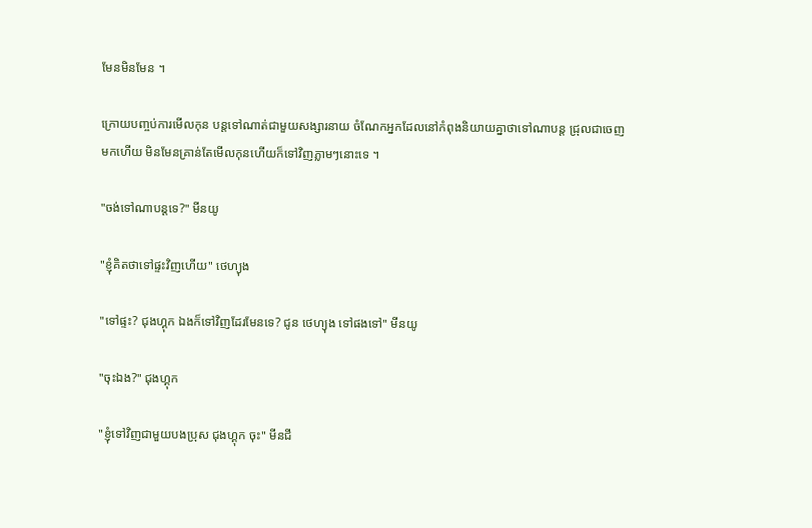មែនមិនមែន ។

ក្រោយបញ្ចប់ការមើលកុន បន្តទៅណាត់ជាមួយសង្សារនាយ ចំណែកអ្នកដែលនៅកំពុងនិយាយគ្នាថាទៅណាបន្ត ជ្រុលជាចេញមកហើយ មិនមែនគ្រាន់តែមើលកុនហើយក៏ទៅវិញភ្លាមៗនោះទេ ។

"ចង់ទៅណាបន្តទេ?" មីនយូ

"ខ្ញុំគិតថាទៅផ្ទះវិញហើយ" ថេហ្យុង

"ទៅផ្ទះ? ជុងហ្គុក ឯងក៏ទៅវិញដែរមែនទេ? ជូន ថេហ្យុង ទៅផងទៅ" មីនយូ

"ចុះឯង?" ជុងហ្គុក

"ខ្ញុំទៅវិញជាមួយបងប្រុស ជុងហ្គុក ចុះ" មីនជី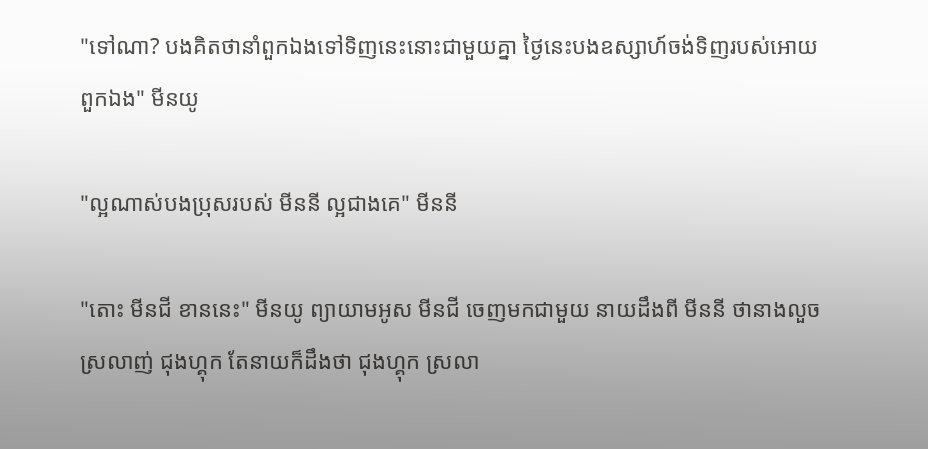"ទៅណា? បងគិតថានាំពួកឯងទៅទិញនេះនោះជាមួយគ្នា ថ្ងៃនេះបងឧស្សាហ៍ចង់ទិញរបស់អោយពួកឯង" មីនយូ

"ល្អណាស់បងប្រុសរបស់ មីននី ល្អជាងគេ" មីននី

"តោះ មីនជី ខាននេះ" មីនយូ ព្យាយាមអូស មីនជី ចេញមកជាមួយ នាយដឹងពី មីននី ថានាងលួចស្រលាញ់ ជុងហ្គុក តែនាយក៏ដឹងថា ជុងហ្គុក ស្រលា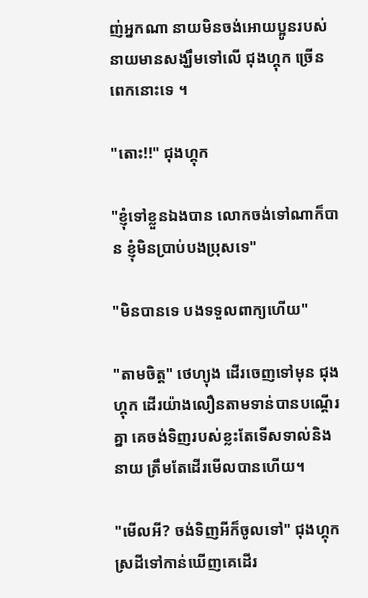ញ់អ្នកណា នាយមិនចង់អោយប្អូនរបស់នាយមានសង្ឃឹមទៅលើ ជុងហ្គុក ច្រើនពេកនោះទេ ។

"តោះ!!" ជុងហ្គុក

"ខ្ញុំទៅខ្លួនឯងបាន លោកចង់ទៅណាក៏បាន ខ្ញុំមិនប្រាប់បងប្រុសទេ"

"មិនបានទេ បងទទួលពាក្យហើយ"

"តាមចិត្ត" ថេហ្យុង ដើរចេញទៅមុន ជុងហ្គុក ដើរយ៉ាងលឿនតាមទាន់បានបណ្តើរគ្នា គេចង់ទិញរបស់ខ្លះតែទើសទាល់និងនាយ ត្រឹមតែដើរមើលបានហើយ។

"មើលអី? ចង់ទិញអីក៏ចូលទៅ" ជុងហ្គុក ស្រដីទៅកាន់ឃើញគេដើរ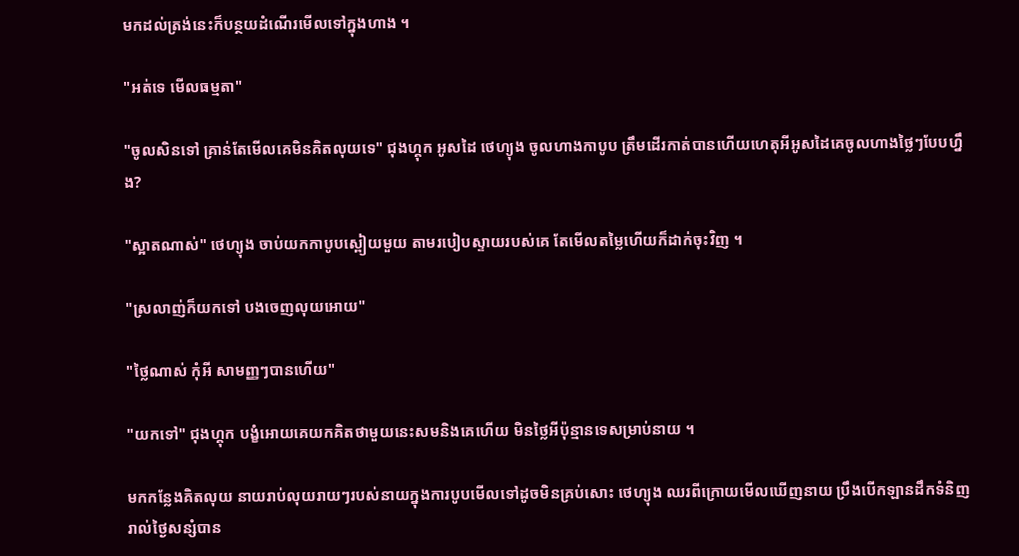មកដល់ត្រង់នេះក៏បន្ថយដំណើរមើលទៅក្នុងហាង ។

"អត់ទេ មើលធម្មតា"

"ចូលសិនទៅ គ្រាន់តែមើលគេមិនគិតលុយទេ" ជុងហ្គុក អូសដៃ ថេហ្យុង ចូលហាងកាបូប ត្រឹមដើរកាត់បានហើយហេតុអីអូសដៃគេចូលហាងថ្លៃៗបែបហ្នឹង?

"ស្អាតណាស់" ថេហ្យុង ចាប់យកកាបូបស្ពៀយមួយ តាមរបៀបស្ទាយរបស់គេ តែមើលតម្លៃហើយក៏ដាក់ចុះវិញ ។

"ស្រលាញ់ក៏យកទៅ បងចេញលុយអោយ"

"ថ្លៃណាស់ កុំអី សាមញ្ញៗបានហើយ"

"យកទៅ" ជុងហ្គុក បង្ខំអោយគេយកគិតថាមួយនេះសមនិងគេហើយ មិនថ្លៃអីប៉ុន្មានទេសម្រាប់នាយ ។

មកកន្លែងគិតលុយ នាយរាប់លុយរាយៗរបស់នាយក្នុងការបូបមើលទៅដូចមិនគ្រប់សោះ ថេហ្យុង ឈរពីក្រោយមើលឃើញនាយ ប្រឹងបើកឡានដឹកទំនិញរាល់ថ្ងៃសន្សំបាន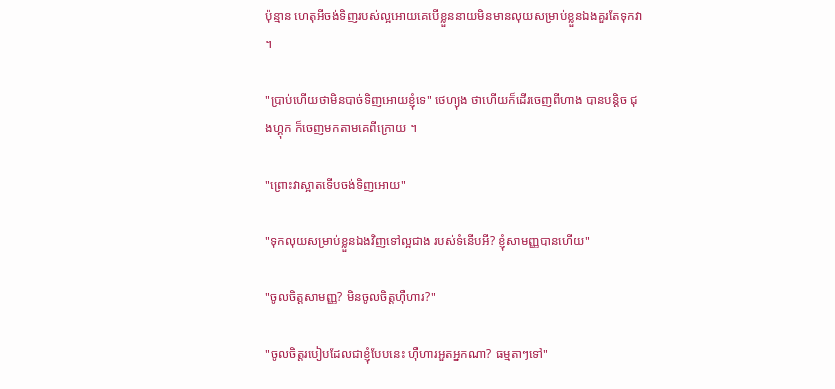ប៉ុន្មាន ហេតុអីចង់ទិញរបស់ល្អអោយគេបើខ្លួននាយមិនមានលុយសម្រាប់ខ្លួនឯងគួរតែទុកវា ។

"ប្រាប់ហើយថាមិនបាច់ទិញអោយខ្ញុំទេ" ថេហ្យុង ថាហើយក៏ដើរចេញពីហាង បានបន្តិច ជុងហ្គុក ក៏ចេញមកតាមគេពីក្រោយ ។

"ព្រោះវាស្អាតទើបចង់ទិញអោយ"

"ទុកលុយសម្រាប់ខ្លួនឯងវិញទៅល្អជាង របស់ទំនើបអី? ខ្ញុំសាមញ្ញបានហើយ"

"ចូលចិត្តសាមញ្ញ? មិនចូលចិត្តហុឺហារ?"

"ចូលចិត្តរបៀបដែលជាខ្ញុំបែបនេះ ហុឺហារអួតអ្នកណា? ធម្មតាៗទៅ"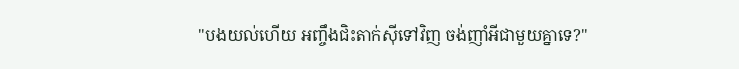"បងយល់ហើយ អញ្ចឹងជិះតាក់សុីទៅវិញ ចង់ញាំអីជាមួយគ្នាទេ?"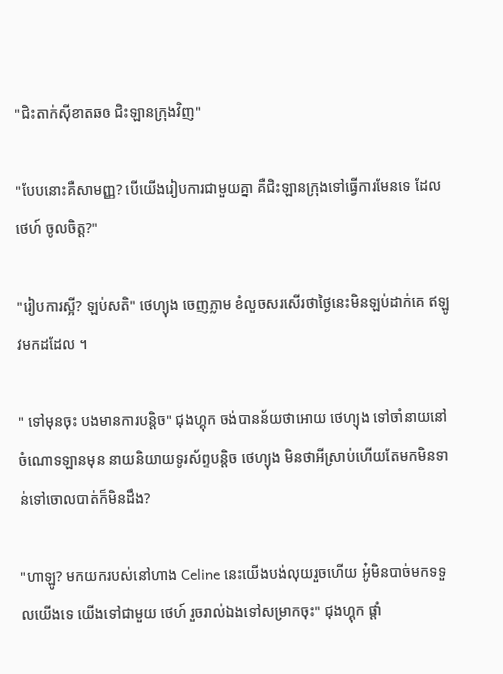"ជិះតាក់សុីខាតឆឲ ជិះឡានក្រុងវិញ"

"បែបនោះគឺសាមញ្ញ? បើយើងរៀបការជាមួយគ្នា គឺជិះឡានក្រុងទៅធ្វើការមែនទេ ដែល ថេហ៍ ចូលចិត្ត?"

"រៀបការស្អី? ឡប់សតិ" ថេហ្យុង ចេញភ្លាម ខំលួចសរសើរថាថ្ងៃនេះមិនឡប់ដាក់គេ ឥឡូវមកដដែល ។

" ទៅមុនចុះ បងមានការបន្តិច" ជុងហ្គុក ចង់បានន័យថាអោយ ថេហ្យុង ទៅចាំនាយនៅចំណោទឡានមុន នាយនិយាយទូរស័ព្ទបន្តិច ថេហ្យុង មិនថាអីស្រាប់ហើយតែមកមិនទាន់ទៅចោលបាត់ក៏មិនដឹង?

"ហាឡូ? មកយករបស់នៅហាង Celine នេះយើងបង់លុយរួចហើយ អូ៎មិនបាច់មកទទួលយើងទេ យើងទៅជាមួយ ថេហ៍ រួចរាល់ឯងទៅសម្រាកចុះ" ជុងហ្គុក ផ្តាំ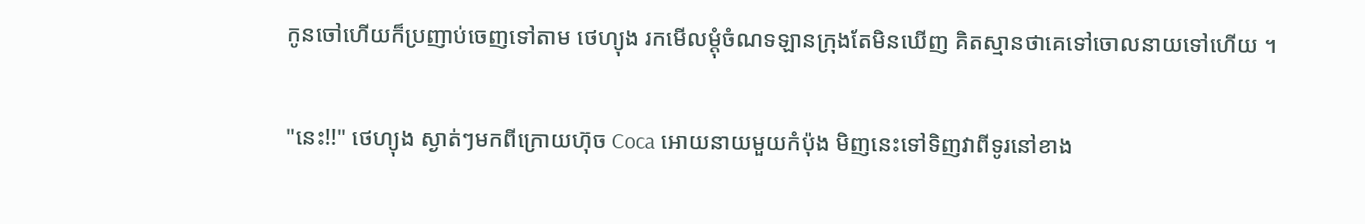កូនចៅហើយក៏ប្រញាប់ចេញទៅតាម ថេហ្យុង រកមើលម្តុំចំណទឡានក្រុងតែមិនឃើញ គិតស្មានថាគេទៅចោលនាយទៅហើយ ។

"នេះ!!" ថេហ្យុង ស្ងាត់ៗមកពីក្រោយហ៊ុច Coca អោយនាយមួយកំប៉ុង មិញនេះទៅទិញវាពីទូរនៅខាង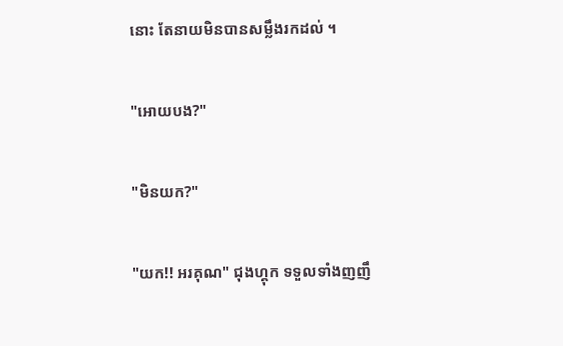នោះ តែនាយមិនបានសម្លឹងរកដល់ ។

"អោយបង?"

"មិនយក?"

"យក!! អរគុណ" ជុងហ្គុក ទទួលទាំងញញឹ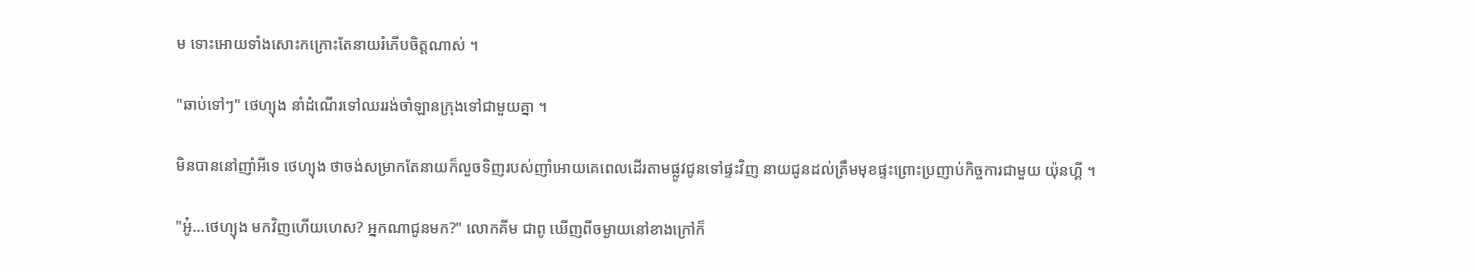ម ទោះអោយទាំងសោះកក្រោះតែនាយរំភើបចិត្តណាស់ ។

"ឆាប់ទៅៗ" ថេហ្យុង នាំដំណើរទៅឈររង់ចាំឡានក្រុងទៅជាមួយគ្នា ។

មិនបាននៅញាំអីទេ ថេហ្យុង ថាចង់សម្រាកតែនាយក៏លួចទិញរបស់ញាំអោយគេពេលដើរតាមផ្លូវជូនទៅផ្ទះវិញ នាយជូនដល់ត្រឹមមុខផ្ទះព្រោះប្រញាប់កិច្ចការជាមួយ យ៉ុនហ្គី ។

"អូ៎...ថេហ្យុង មកវិញហើយហេស? អ្នកណាជូនមក?" លោកគីម ជាពូ ឃើញពីចម្ងាយនៅខាងក្រៅក៏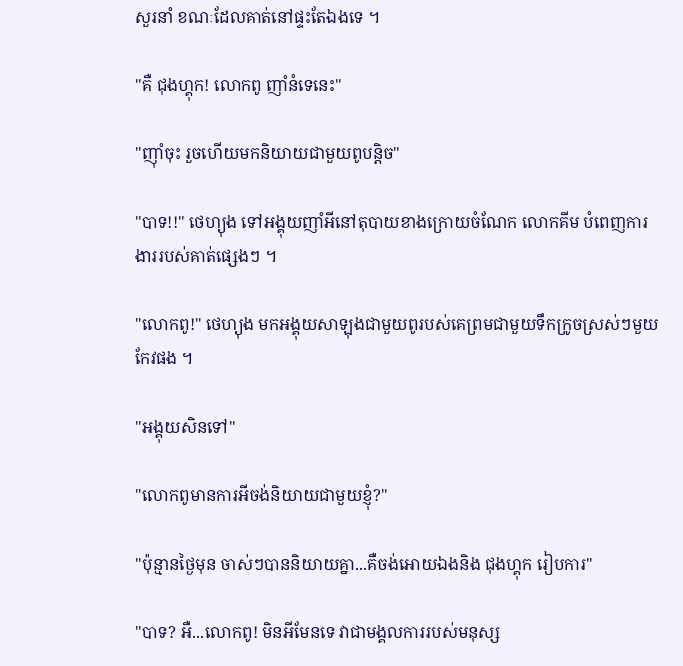សួរនាំ ខណៈដែលគាត់នៅផ្ទះតែឯងទេ ។

"គឺ ជុងហ្គុក! លោកពូ ញាំនំទេនេះ"

"ញុាំចុះ រួចហើយមកនិយាយជាមួយពូបន្តិច"

"បាទ!!" ថេហ្យុង ទៅអង្គុយញាំអីនៅតុបាយខាងក្រោយចំណែក លោកគីម បំពេញការងាររបស់គាត់ផ្សេងៗ ។

"លោកពូ!" ថេហ្យុង មកអង្គុយសាឡុងជាមួយពូរបស់គេព្រមជាមួយទឹកក្រូចស្រស់ៗមួយកែវផង ។

"អង្គុយសិនទៅ"

"លោកពូមានការអីចង់និយាយជាមួយខ្ញុំ?"

"ប៉ុន្មានថ្ងៃមុន ចាស់ៗបាននិយាយគ្នា...គឺចង់អោយឯងនិង ជុងហ្គុក រៀបការ"

"បាទ? អឺ...លោកពូ! មិនអីមែនទេ វាជាមង្គលការរបស់មនុស្ស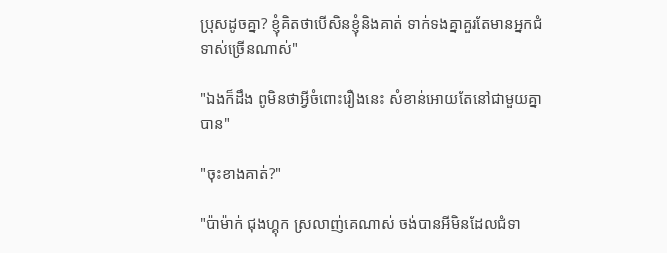ប្រុសដូចគ្នា? ខ្ញុំគិតថាបើសិនខ្ញុំនិងគាត់ ទាក់ទងគ្នាគួរតែមានអ្នកជំទាស់ច្រើនណាស់"

"ឯងក៏ដឹង ពូមិនថាអ្វីចំពោះរឿងនេះ សំខាន់អោយតែនៅជាមួយគ្នាបាន"

"ចុះខាងគាត់?"

"ប៉ាម៉ាក់ ជុងហ្គុក ស្រលាញ់គេណាស់ ចង់បានអីមិនដែលជំទា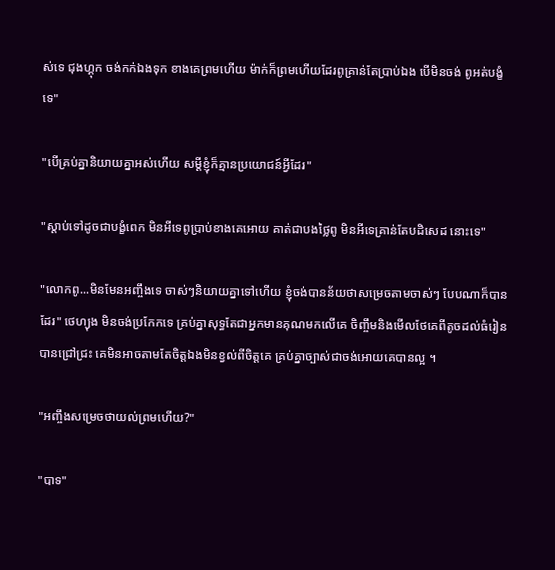ស់ទេ ជុងហ្គុក ចង់កក់ឯងទុក ខាងគេព្រមហើយ ម៉ាក់ក៏ព្រមហើយដែរពូគ្រាន់តែប្រាប់ឯង បើមិនចង់ ពូអត់បង្ខំទេ"

"បើគ្រប់គ្នានិយាយគ្នាអស់ហើយ សម្តីខ្ញុំក៏គ្មានប្រយោជន៍អ្វីដែរ"

"ស្តាប់ទៅដូចជាបង្ខំពេក មិនអីទេពូប្រាប់ខាងគេអោយ គាត់ជាបងថ្លៃពូ មិនអីទេគ្រាន់តែបដិសេដ នោះទេ"

"លោកពូ...មិនមែនអញ្ចឹងទេ ចាស់ៗនិយាយគ្នាទៅហើយ ខ្ញុំចង់បានន័យថាសម្រេចតាមចាស់ៗ បែបណាក៏បានដែរ" ថេហ្យុង មិនចង់ប្រកែកទេ គ្រប់គ្នាសុទ្ធតែជាអ្នកមានគុណមកលើគេ ចិញ្ចឹមនិងមើលថែគេពីតូចដល់ធំរៀនបានជ្រៅជ្រះ គេមិនអាចតាមតែចិត្តឯងមិនខ្វល់ពីចិត្តគេ គ្រប់គ្នាច្បាស់ជាចង់អោយគេបានល្អ ។

"អញ្ចឹងសម្រេចថាយល់ព្រមហើយ?"

"បាទ"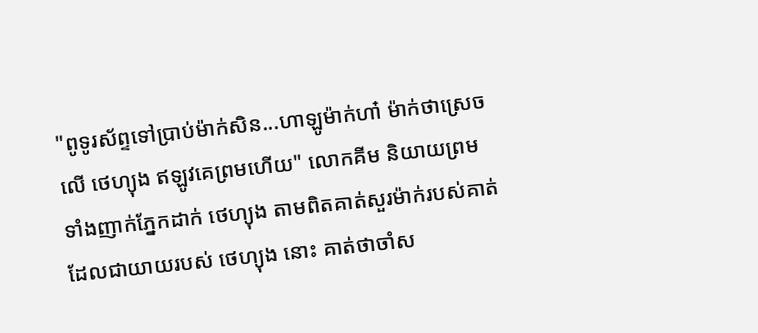"ពូទូរស័ព្ទទៅប្រាប់ម៉ាក់សិន...ហាឡូម៉ាក់ហា៎ ម៉ាក់ថាស្រេចលើ ថេហ្យុង ឥឡូវគេព្រមហើយ" លោកគីម និយាយព្រមទាំងញាក់ភ្នែកដាក់ ថេហ្យុង តាមពិតគាត់សួរម៉ាក់របស់គាត់ដែលជាយាយរបស់ ថេហ្យុង នោះ គាត់ថាចាំស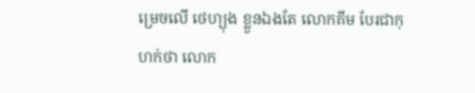ម្រេចលើ ថេហ្យុង ខ្លួនឯងតែ លោកគីម បែរជាកុហក់ថា លោក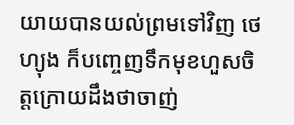យាយបានយល់ព្រមទៅវិញ ថេហ្យុង ក៏បញ្ចេញទឹកមុខហួសចិត្តក្រោយដឹងថាចាញ់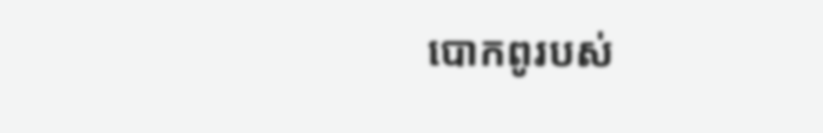បោកពូរបស់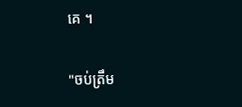គេ ។

"ចប់ត្រឹម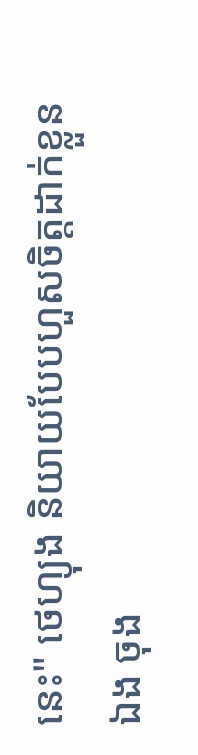នេះ" ថេហ្យុង និយាយបែបហួសចិត្តដាក់ខ្លួនឯង ចុង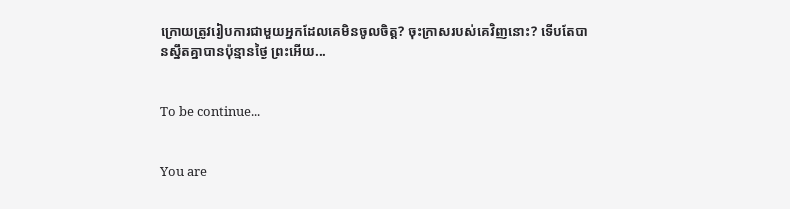ក្រោយត្រូវរៀបការជាមួយអ្នកដែលគេមិនចូលចិត្ត? ចុះក្រាសរបស់គេវិញនោះ? ទើបតែបានស្នឹតគ្នាបានប៉ុន្មានថ្ងៃ ព្រះអើយ...


To be continue...


You are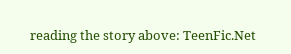reading the story above: TeenFic.Net